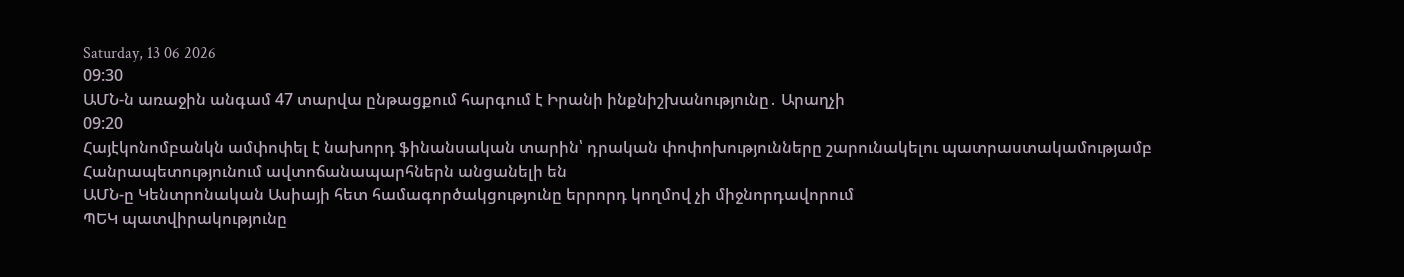Saturday, 13 06 2026
09:30
ԱՄՆ-ն առաջին անգամ 47 տարվա ընթացքում հարգում է Իրանի ինքնիշխանությունը․ Արաղչի
09:20
Հայէկոնոմբանկն ամփոփել է նախորդ ֆինանսական տարին՝ դրական փոփոխությունները շարունակելու պատրաստակամությամբ
Հանրապետությունում ավտոճանապարհներն անցանելի են
ԱՄՆ-ը Կենտրոնական Ասիայի հետ համագործակցությունը երրորդ կողմով չի միջնորդավորում
ՊԵԿ պատվիրակությունը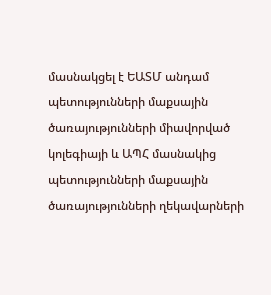մասնակցել է ԵԱՏՄ անդամ պետությունների մաքսային ծառայությունների միավորված կոլեգիայի և ԱՊՀ մասնակից պետությունների մաքսային ծառայությունների ղեկավարների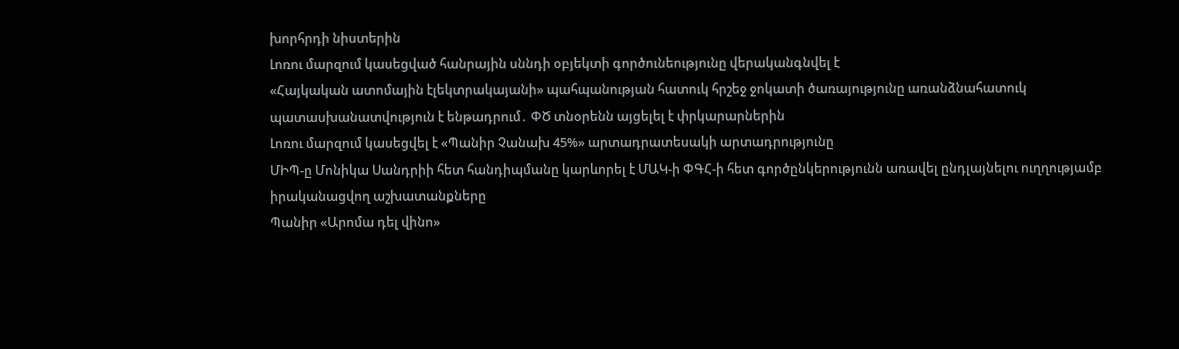խորհրդի նիստերին
Լոռու մարզում կասեցված հանրային սննդի օբյեկտի գործունեությունը վերականգնվել է
«Հայկական ատոմային էլեկտրակայանի» պահպանության հատուկ հրշեջ ջոկատի ծառայությունը առանձնահատուկ պատասխանատվություն է ենթադրում․ ՓԾ տնօրենն այցելել է փրկարարներին
Լոռու մարզում կասեցվել է «Պանիր Չանախ 45%» արտադրատեսակի արտադրությունը
ՄԻՊ-ը Մոնիկա Սանդրիի հետ հանդիպմանը կարևորել է ՄԱԿ-ի ՓԳՀ-ի հետ գործընկերությունն առավել ընդլայնելու ուղղությամբ իրականացվող աշխատանքները
Պանիր «Արոմա դել վինո»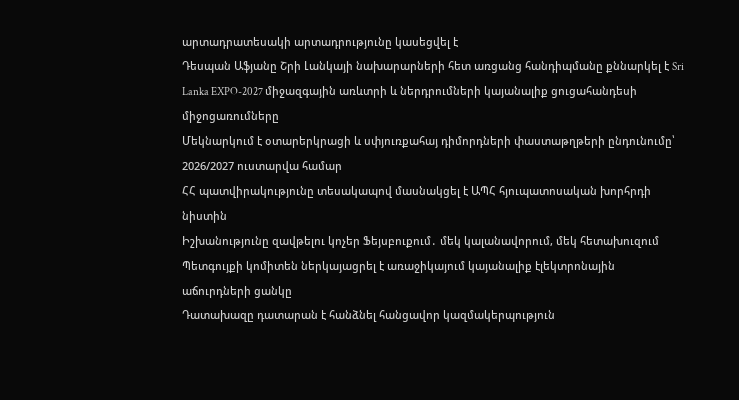արտադրատեսակի արտադրությունը կասեցվել է
Դեսպան Աֆյանը Շրի Լանկայի նախարարների հետ առցանց հանդիպմանը քննարկել է Sri Lanka EXPO-2027 միջազգային առևտրի և ներդրումների կայանալիք ցուցահանդեսի միջոցառումները
Մեկնարկում է օտարերկրացի և սփյուռքահայ դիմորդների փաստաթղթերի ընդունումը՝ 2026/2027 ուստարվա համար
ՀՀ պատվիրակությունը տեսակապով մասնակցել է ԱՊՀ հյուպատոսական խորհրդի նիստին
Իշխանությունը զավթելու կոչեր Ֆեյսբուքում․ մեկ կալանավորում, մեկ հետախուզում
Պետգույքի կոմիտեն ներկայացրել է առաջիկայում կայանալիք էլեկտրոնային աճուրդների ցանկը
Դատախազը դատարան է հանձնել հանցավոր կազմակերպություն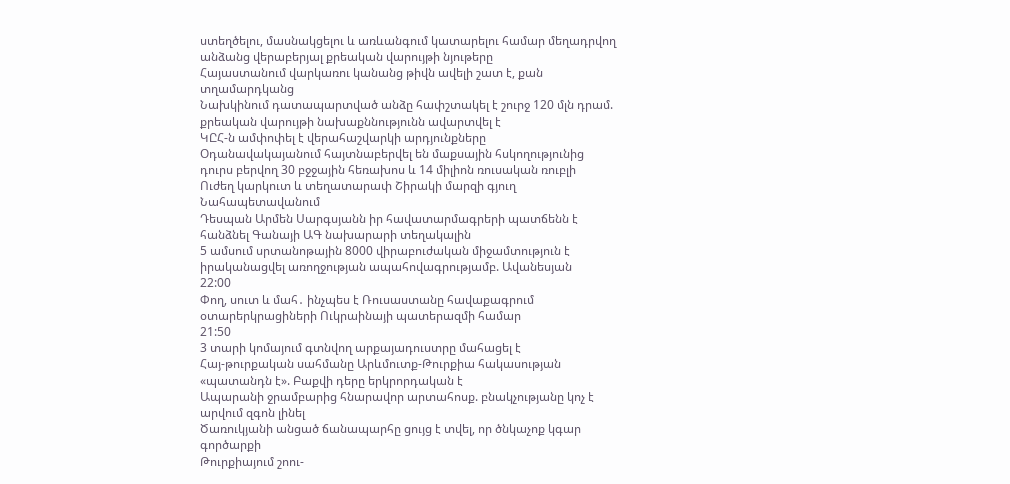ստեղծելու, մասնակցելու և առևանգում կատարելու համար մեղադրվող անձանց վերաբերյալ քրեական վարույթի նյութերը
Հայաստանում վարկառու կանանց թիվն ավելի շատ է, քան տղամարդկանց
Նախկինում դատապարտված անձը հափշտակել է շուրջ 120 մլն դրամ. քրեական վարույթի նախաքննությունն ավարտվել է
ԿԸՀ-ն ամփոփել է վերահաշվարկի արդյունքները
Օդանավակայանում հայտնաբերվել են մաքսային հսկողությունից դուրս բերվող 30 բջջային հեռախոս և 14 միլիոն ռուսական ռուբլի
Ուժեղ կարկուտ և տեղատարափ Շիրակի մարզի գյուղ Նահապետավանում
Դեսպան Արմեն Սարգսյանն իր հավատարմագրերի պատճենն է հանձնել Գանայի ԱԳ նախարարի տեղակալին
5 ամսում սրտանոթային 8000 վիրաբուժական միջամտություն է իրականացվել առողջության ապահովագրությամբ. Ավանեսյան
22:00
Փող, սուտ և մահ․ ինչպես է Ռուսաստանը հավաքագրում օտարերկրացիների Ուկրաինայի պատերազմի համար
21:50
3 տարի կոմայում գտնվող արքայադուստրը մահացել է
Հայ-թուրքական սահմանը Արևմուտք-Թուրքիա հակասության «պատանդն է». Բաքվի դերը երկրորդական է
Ապարանի ջրամբարից հնարավոր արտահոսք. բնակչությանը կոչ է արվում զգոն լինել
Ծառուկյանի անցած ճանապարհը ցույց է տվել, որ ծնկաչոք կգար գործարքի
Թուրքիայում շոու-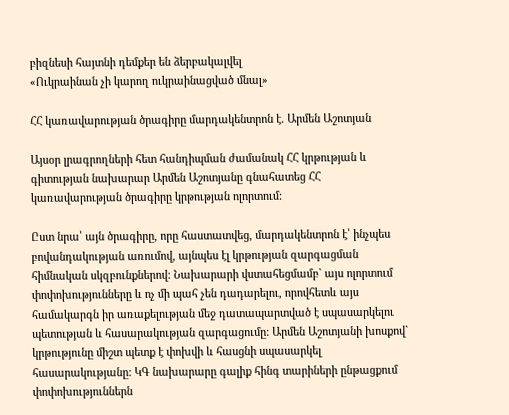բիզնեսի հայտնի դեմքեր են ձերբակալվել
«Ուկրաինան չի կարող ուկրաինացված մնալ»

ՀՀ կառավարության ծրագիրը մարդակենտրոն է. Արմեն Աշոտյան

Այսօր լրագրողների հետ հանդիպման ժամանակ ՀՀ կրթության և գիտության նախարար Արմեն Աշոտյանը գնահատեց ՀՀ կառավարության ծրագիրը կրթության ոլորտում:

Ըստ նրա՝ այն ծրագիրը, որը հաստատվեց, մարդակենտրոն է՝ ինչպես բովանդակության առումով, այնպես էլ կրթության զարգացման հիմնական սկզբունքներով: Նախարարի վստահեցմամբ` այս ոլորտում փոփոխությունները և ոչ մի պահ չեն դադարելու, որովհետև այս համակարգն իր առաքելության մեջ դատապարտված է սպասարկելու պետության և հասարակության զարգացումը: Արմեն Աշոտյանի խոսքով` կրթությունը միշտ պետք է փոխվի և հասցնի սպասարկել հասարակությանը: ԿԳ նախարարը գալիք հինգ տարիների ընթացքում փոփոխություններն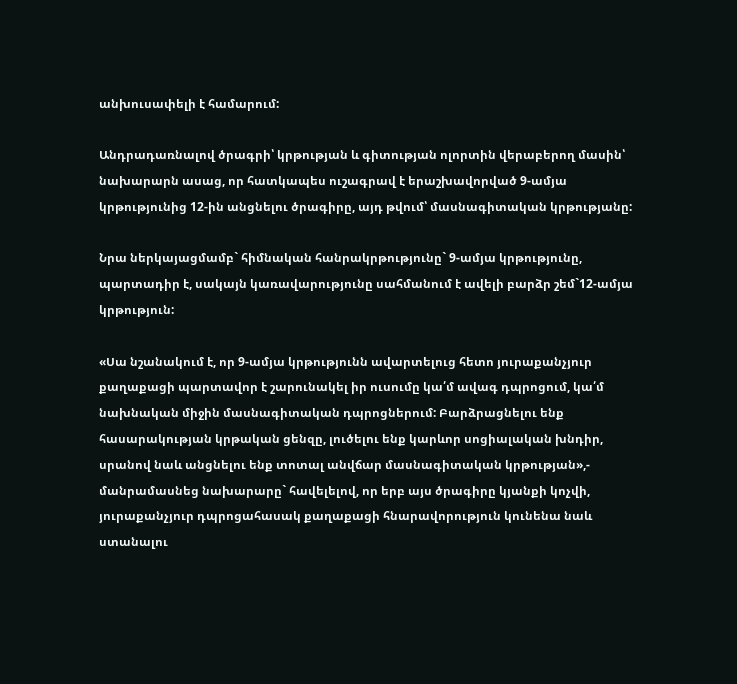անխուսափելի է համարում:

Անդրադառնալով ծրագրի՝ կրթության և գիտության ոլորտին վերաբերող մասին՝ նախարարն ասաց, որ հատկապես ուշագրավ է երաշխավորված 9-ամյա կրթությունից 12-ին անցնելու ծրագիրը, այդ թվում՝ մասնագիտական կրթությանը:

Նրա ներկայացմամբ` հիմնական հանրակրթությունը` 9-ամյա կրթությունը, պարտադիր է, սակայն կառավարությունը սահմանում է ավելի բարձր շեմ`12-ամյա կրթություն:

«Սա նշանակում է, որ 9-ամյա կրթությունն ավարտելուց հետո յուրաքանչյուր քաղաքացի պարտավոր է շարունակել իր ուսումը կա՛մ ավագ դպրոցում, կա՛մ նախնական միջին մասնագիտական դպրոցներում: Բարձրացնելու ենք հասարակության կրթական ցենզը, լուծելու ենք կարևոր սոցիալական խնդիր, սրանով նաև անցնելու ենք տոտալ անվճար մասնագիտական կրթության»,- մանրամասնեց նախարարը` հավելելով, որ երբ այս ծրագիրը կյանքի կոչվի, յուրաքանչյուր դպրոցահասակ քաղաքացի հնարավորություն կունենա նաև ստանալու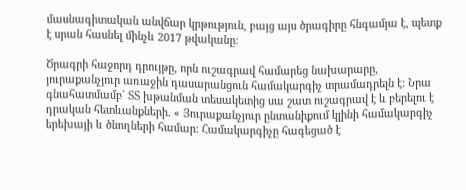մասնագիտական անվճար կրթություն, բայց այս ծրագիրը հնգամյա է, պետք է սրան հասնել մինչև 2017 թվականը:

Ծրագրի հաջորդ դրույթը, որն ուշագրավ համարեց նախարարը, յուրաքանչյուր առաջին դասարանցուն համակարգիչ տրամադրելն է: Նրա գնահատմամբ` ՏՏ խթանման տեսակետից սա շատ ուշագրավ է և բերելու է դրական հետևանքների. « Յուրաքանչյուր ընտանիքում կլինի համակարգիչ երեխայի և ծնողների համար: Համակարգիչը հագեցած է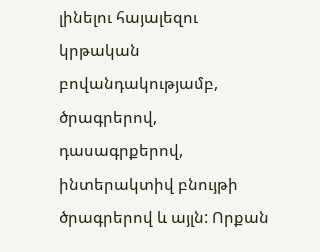լինելու հայալեզու կրթական բովանդակությամբ, ծրագրերով, դասագրքերով, ինտերակտիվ բնույթի ծրագրերով և այլն: Որքան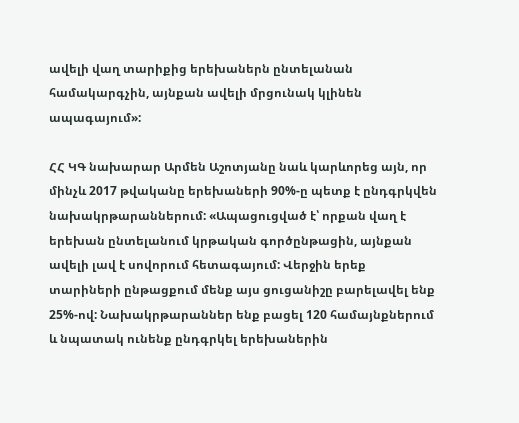ավելի վաղ տարիքից երեխաներն ընտելանան համակարգչին, այնքան ավելի մրցունակ կլինեն ապագայում»:

ՀՀ ԿԳ նախարար Արմեն Աշոտյանը նաև կարևորեց այն, որ մինչև 2017 թվականը երեխաների 90%-ը պետք է ընդգրկվեն նախակրթարաններում: «Ապացուցված է՝ որքան վաղ է երեխան ընտելանում կրթական գործընթացին, այնքան ավելի լավ է սովորում հետագայում: Վերջին երեք տարիների ընթացքում մենք այս ցուցանիշը բարելավել ենք 25%-ով: Նախակրթարաններ ենք բացել 120 համայնքներում և նպատակ ունենք ընդգրկել երեխաներին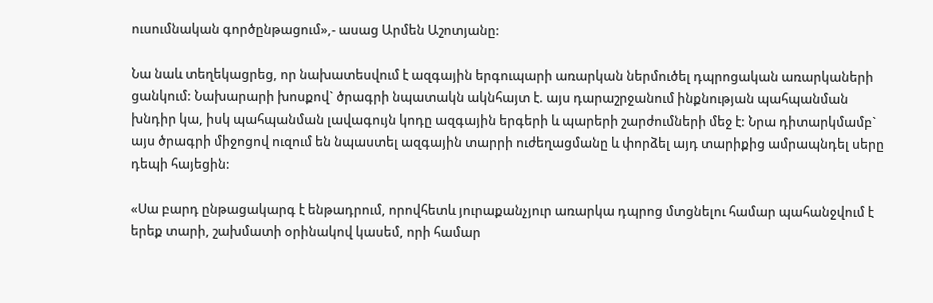ուսումնական գործընթացում»,- ասաց Արմեն Աշոտյանը:

Նա նաև տեղեկացրեց, որ նախատեսվում է ազգային երգուպարի առարկան ներմուծել դպրոցական առարկաների ցանկում: Նախարարի խոսքով` ծրագրի նպատակն ակնհայտ է. այս դարաշրջանում ինքնության պահպանման խնդիր կա, իսկ պահպանման լավագույն կոդը ազգային երգերի և պարերի շարժումների մեջ է: Նրա դիտարկմամբ` այս ծրագրի միջոցով ուզում են նպաստել ազգային տարրի ուժեղացմանը և փորձել այդ տարիքից ամրապնդել սերը դեպի հայեցին:

«Սա բարդ ընթացակարգ է ենթադրում, որովհետև յուրաքանչյուր առարկա դպրոց մտցնելու համար պահանջվում է երեք տարի, շախմատի օրինակով կասեմ, որի համար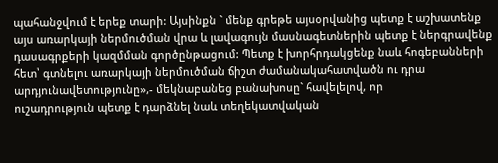պահանջվում է երեք տարի: Այսինքն ` մենք գրեթե այսօրվանից պետք է աշխատենք այս առարկայի ներմուծման վրա և լավագույն մասնագետներին պետք է ներգրավենք դասագրքերի կազմման գործընթացում: Պետք է խորհրդակցենք նաև հոգեբանների հետ՝ գտնելու առարկայի ներմուծման ճիշտ ժամանակահատվածն ու դրա արդյունավետությունը»,- մեկնաբանեց բանախոսը` հավելելով, որ
ուշադրություն պետք է դարձնել նաև տեղեկատվական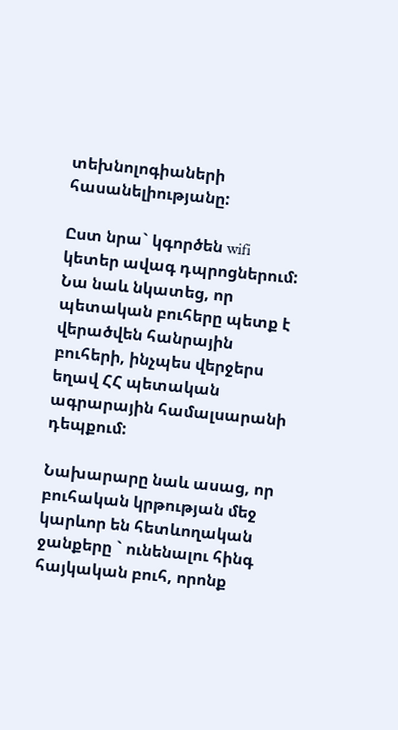տեխնոլոգիաների հասանելիությանը:

Ըստ նրա` կգործեն wifi կետեր ավագ դպրոցներում: Նա նաև նկատեց, որ պետական բուհերը պետք է վերածվեն հանրային բուհերի, ինչպես վերջերս եղավ ՀՀ պետական ագրարային համալսարանի դեպքում:

Նախարարը նաև ասաց, որ բուհական կրթության մեջ կարևոր են հետևողական ջանքերը ` ունենալու հինգ հայկական բուհ, որոնք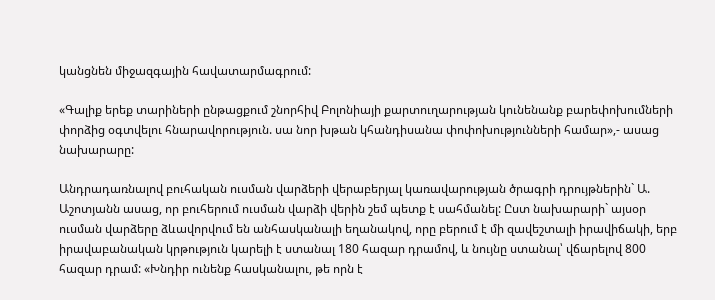կանցնեն միջազգային հավատարմագրում:

«Գալիք երեք տարիների ընթացքում շնորհիվ Բոլոնիայի քարտուղարության կունենանք բարեփոխումների փորձից օգտվելու հնարավորություն. սա նոր խթան կհանդիսանա փոփոխությունների համար»,- ասաց նախարարը:

Անդրադառնալով բուհական ուսման վարձերի վերաբերյալ կառավարության ծրագրի դրույթներին` Ա. Աշոտյանն ասաց, որ բուհերում ուսման վարձի վերին շեմ պետք է սահմանել: Ըստ նախարարի` այսօր ուսման վարձերը ձևավորվում են անհասկանալի եղանակով, որը բերում է մի զավեշտալի իրավիճակի, երբ իրավաբանական կրթություն կարելի է ստանալ 180 հազար դրամով, և նույնը ստանալ՝ վճարելով 800 հազար դրամ: «Խնդիր ունենք հասկանալու, թե որն է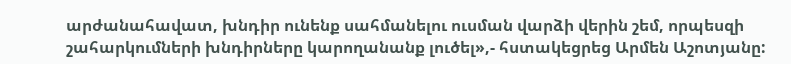արժանահավատ, խնդիր ունենք սահմանելու ուսման վարձի վերին շեմ, որպեսզի շահարկումների խնդիրները կարողանանք լուծել»,- հստակեցրեց Արմեն Աշոտյանը: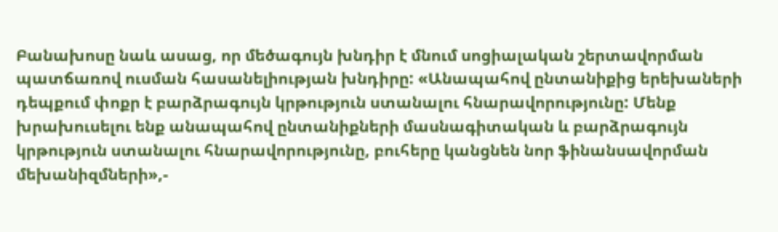Բանախոսը նաև ասաց, որ մեծագույն խնդիր է մնում սոցիալական շերտավորման պատճառով ուսման հասանելիության խնդիրը: «Անապահով ընտանիքից երեխաների դեպքում փոքր է բարձրագույն կրթություն ստանալու հնարավորությունը: Մենք խրախուսելու ենք անապահով ընտանիքների մասնագիտական և բարձրագույն կրթություն ստանալու հնարավորությունը, բուհերը կանցնեն նոր ֆինանսավորման մեխանիզմների»,-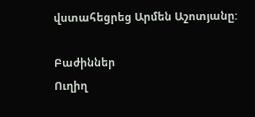վստահեցրեց Արմեն Աշոտյանը:

Բաժիններ
Ուղիղ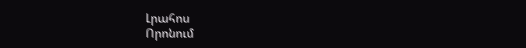Լրահոս
Որոնում